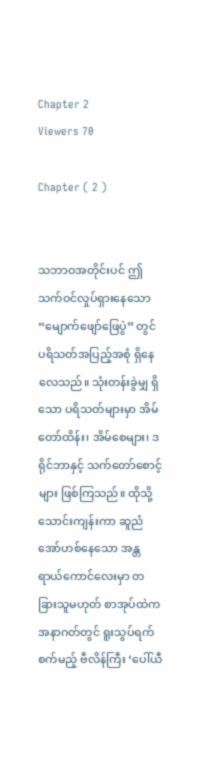Chapter 2
Viewers 70

Chapter ( 2 )


သဘာဝအတိုင်းပင် ဤသက်ဝင်လှုပ်ရှားနေသော “မျောက်ဖျော်ဖြေပွဲ” တွင် ပရိသတ်အပြည့်အစုံ ရှိနေလေသည်။ သုံးတန်းခွဲမျှ ရှိသော ပရိသတ်များမှာ အိမ်တော်ထိန်း၊ အိမ်စေများ၊ ဒရိုင်ဘာနှင့် သက်တော်စောင့်များ ဖြစ်ကြသည်။ ထိုသို့ သောင်းကျန်းကာ ဆူညံအော်ဟစ်နေသော အန္တရာယ်ကောင်လေးမှာ တခြားသူမဟုတ် စာအုပ်ထဲက အနာဂတ်တွင် ရူးသွပ်ရက်စက်မည့် ဗီလိန်ကြီး ‘ပေါ်ယီ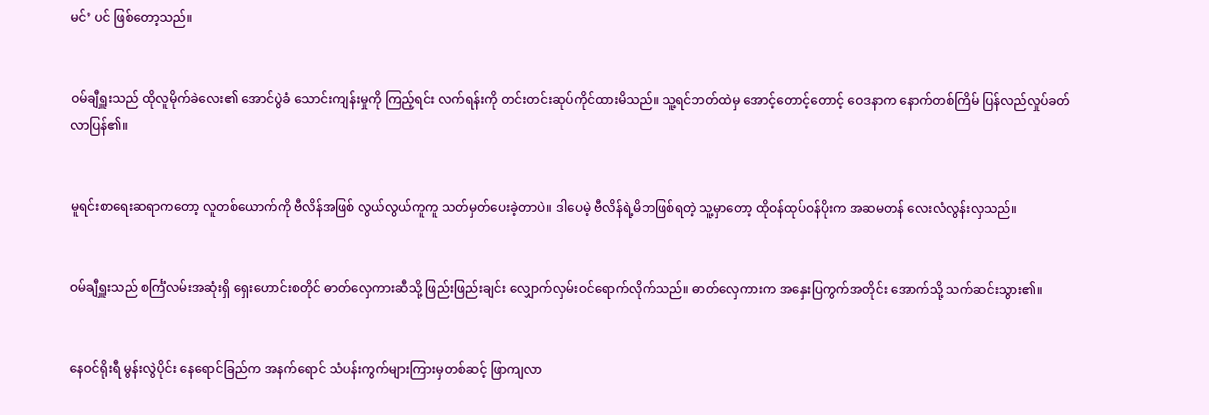မင်’ ပင် ဖြစ်တော့သည်။


ဝမ်ချီရှူးသည် ထိုလူမိုက်ခဲလေး၏ အောင်ပွဲခံ သောင်းကျန်းမှုကို ကြည့်ရင်း လက်ရန်းကို တင်းတင်းဆုပ်ကိုင်ထားမိသည်။ သူ့ရင်ဘတ်ထဲမှ အောင့်တောင့်တောင့် ဝေဒနာက နောက်တစ်ကြိမ် ပြန်လည်လှုပ်ခတ်လာပြန်၏။


မူရင်းစာရေးဆရာကတော့ လူတစ်ယောက်ကို ဗီလိန်အဖြစ် လွယ်လွယ်ကူကူ သတ်မှတ်ပေးခဲ့တာပဲ။ ဒါပေမဲ့ ဗီလိန်ရဲ့မိဘဖြစ်ရတဲ့ သူ့မှာတော့ ထိုဝန်ထုပ်ဝန်ပိုးက အဆမတန် လေးလံလွန်းလှသည်။


ဝမ်ချီရှူးသည် စင်္ကြံလမ်းအဆုံးရှိ ရှေးဟောင်းစတိုင် ဓာတ်လှေကားဆီသို့ ဖြည်းဖြည်းချင်း လျှောက်လှမ်းဝင်ရောက်လိုက်သည်။ ဓာတ်လှေကားက အနှေးပြကွက်အတိုင်း အောက်သို့ သက်ဆင်းသွား၏။


နေဝင်ရိုးရီ မွန်းလွဲပိုင်း နေရောင်ခြည်က အနက်ရောင် သံပန်းကွက်များကြားမှတစ်ဆင့် ဖြာကျလာ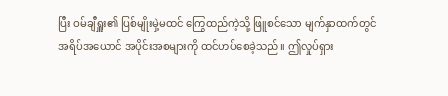ပြီး ဝမ်ချီရှူး၏ ပြစ်မျိုးမှဲ့မထင် ကြွေထည်ကဲ့သို့ ဖြူစင်သော မျက်နှာထက်တွင် အရိပ်အယောင် အပိုင်းအစများကို ထင်ဟပ်စေခဲ့သည်။ ဤလှုပ်ရှား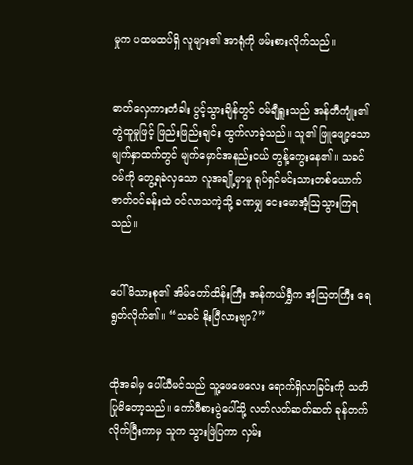မှုက ပထမထပ်ရှိ လူများ၏ အာရုံကို ဖမ်းစားလိုက်သည်။


ဓာတ်လှေကားတံခါး ပွင့်သွားချိန်တွင် ဝမ်ချီရှူးသည် အန်တီကျုံး၏ တွဲထူမှုဖြင့် ဖြည်းဖြည်းချင်း ထွက်လာခဲ့သည်။ သူ၏ ဖြူဖျော့သော မျက်နှာထက်တွင် မျက်မှောင်အနည်းငယ် တွန့်ကွေးနေ၏။ သခင်ဝမ်ကို တွေ့ရခဲလှသော လူအချို့မှာမူ ရုပ်ရှင်မင်းသားတစ်ယောက် ဇာတ်ဝင်ခန်းထဲ ဝင်လာသကဲ့သို့ ခဏမျှ ငေးမောအံ့ဩသွားကြရသည်။


ပေါ်မိသားစု၏ အိမ်တော်ထိန်းကြီး အန်ကယ်ရွှီက အံ့ဩတကြီး ရေရွတ်လိုက်၏။ “သခင် နိုးပြီလားဗျာ?”


ထိုအခါမှ ပေါ်ယီမင်သည် သူ့ဖေဖေလေး ရောက်ရှိလာခြင်းကို သတိပြုမိတော့သည်။ ကော်ဖီစားပွဲပေါ်သို့ လတ်လတ်ဆတ်ဆတ် ခုန်တက်လိုက်ပြီးကာမှ သူက သွားဖြဲပြကာ လှမ်း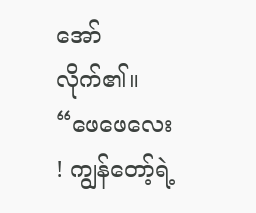အော်လိုက်၏။  “ဖေဖေလေး ! ကျွန်တော့်ရဲ့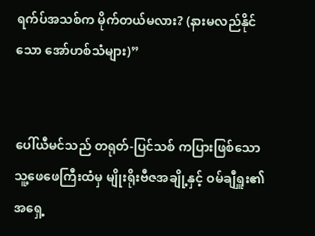ရက်ပ်အသစ်က မိုက်တယ်မလား? (နားမလည်နိုင်သော အော်ဟစ်သံများ)”


ပေါ်ယီမင်သည် တရုတ်-ပြင်သစ် ကပြားဖြစ်သော သူ့ဖေဖေကြီးထံမှ မျိုးရိုးဗီဇအချို့နှင့် ဝမ်ချီရှူး၏ အရှေ့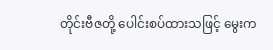တိုင်းဗီဇတို့ ပေါင်းစပ်ထားသဖြင့် မွေးက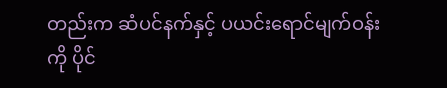တည်းက ဆံပင်နက်နှင့် ပယင်းရောင်မျက်ဝန်းကို ပိုင်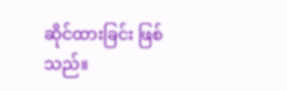ဆိုင်ထားခြင်း ဖြစ်သည်။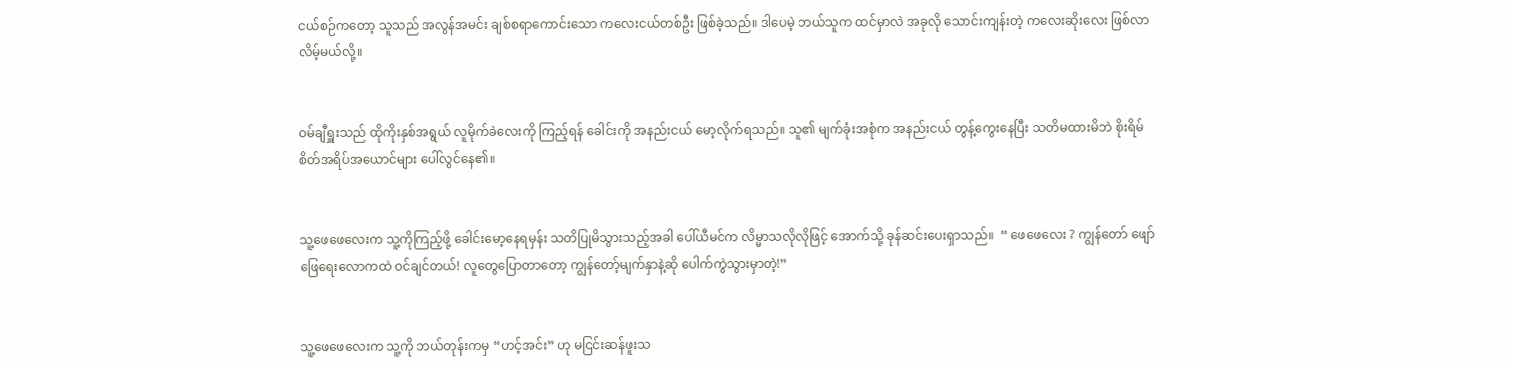ငယ်စဉ်ကတော့ သူသည် အလွန်အမင်း ချစ်စရာကောင်းသော ကလေးငယ်တစ်ဦး ဖြစ်ခဲ့သည်။ ဒါပေမဲ့ ဘယ်သူက ထင်မှာလဲ အခုလို သောင်းကျန်းတဲ့ ကလေးဆိုးလေး ဖြစ်လာလိမ့်မယ်လို့။


ဝမ်ချီရှူးသည် ထိုကိုးနှစ်အရွယ် လူမိုက်ခဲလေးကို ကြည့်ရန် ခေါင်းကို အနည်းငယ် မော့လိုက်ရသည်။ သူ၏ မျက်ခုံးအစုံက အနည်းငယ် တွန့်ကွေးနေပြီး သတိမထားမိဘဲ စိုးရိမ်စိတ်အရိပ်အယောင်များ ပေါ်လွင်နေ၏။


သူ့ဖေဖေလေးက သူ့ကိုကြည့်ဖို့ ခေါင်းမော့နေရမှန်း သတိပြုမိသွားသည့်အခါ ပေါ်ယီမင်က လိမ္မာသလိုလိုဖြင့် အောက်သို့ ခုန်ဆင်းပေးရှာသည်။  “ ဖေဖေလေး ? ကျွ‌န်တော် ဖျော်ဖြေရေးလောကထဲ ဝင်ချင်တယ်! လူတွေပြောတာတော့ ကျွန်တော့်မျက်နှာနဲ့ဆို ပေါက်ကွဲသွားမှာတဲ့!”


သူ့ဖေဖေလေးက သူ့ကို ဘယ်တုန်းကမှ “ဟင့်အင်း” ဟု မငြင်းဆန်ဖူးသ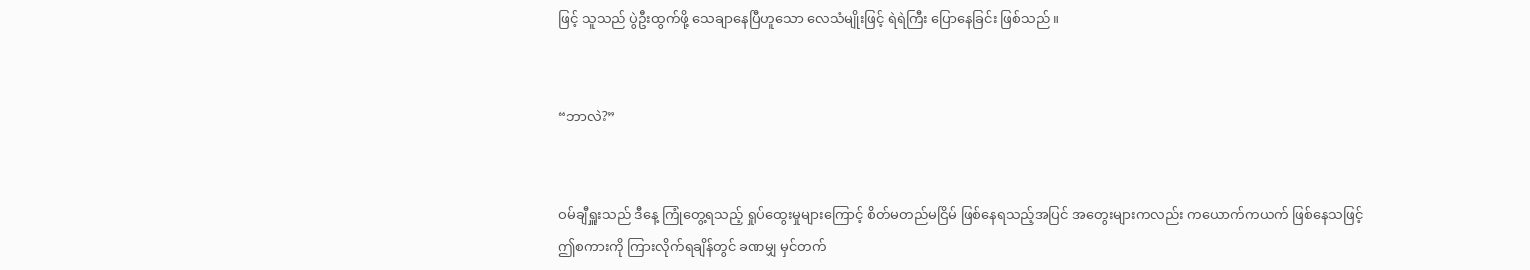ဖြင့် သူသည် ပွဲဦးထွက်ဖို့ သေချာနေပြီဟူသော လေသံမျိုးဖြင့် ရဲရဲကြီး ပြောနေခြင်း ဖြစ်သည်။


“ဘာလဲ?”


ဝမ်ချီရှူးသည် ဒီနေ့ ကြုံတွေ့ရသည့် ရှုပ်ထွေးမှုများကြောင့် စိတ်မတည်မငြိမ် ဖြစ်နေရသည့်အပြင် အတွေးများကလည်း ကယောက်ကယက် ဖြစ်နေသဖြင့် ဤစကားကို ကြားလိုက်ရချိန်တွင် ခဏမျှ မှင်တက်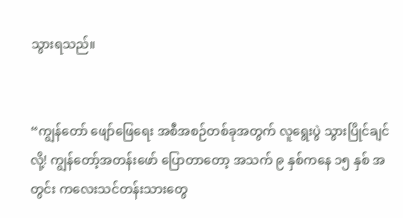သွားရသည်။


“ကျွန်တော် ဖျော်ဖြေရေး အစီအစဉ်တစ်ခုအတွက် လူရွေးပွဲ သွားပြိုင်ချင်လို့! ကျွန်တော့်အတန်းဖော် ပြောတာတော့ အသက် ၉ နှစ်ကနေ ၁၅ နှစ် အတွင်း ကလေးသင်တန်းသားတွေ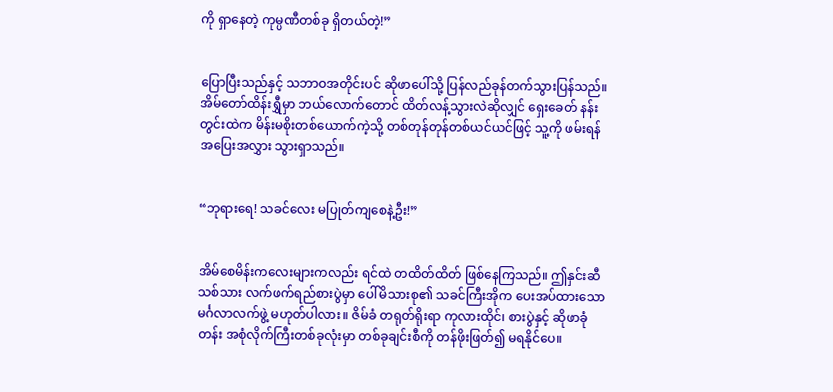ကို ရှာနေတဲ့ ကုမ္ပဏီတစ်ခု ရှိတယ်တဲ့!”


ပြောပြီးသည်နှင့် သဘာဝအတိုင်းပင် ဆိုဖာပေါ်သို့ ပြန်လည်ခုန်တက်သွားပြန်သည်။ အိမ်တော်ထိန်းရွှီမှာ ဘယ်လောက်တောင် ထိတ်လန့်သွားလဲဆိုလျှင် ရှေးခေတ် နန်းတွင်းထဲက မိန်းမစိုးတစ်ယောက်ကဲ့သို့ တစ်တုန်တုန်တစ်ယင်ယင်ဖြင့် သူ့ကို ဖမ်းရန် အပြေးအလွှား သွားရှာသည်။


“ဘုရားရေ! သခင်လေး မပြုတ်ကျစေနဲ့ဦး!”


အိမ်စေမိန်းကလေးများကလည်း ရင်ထဲ တထိတ်ထိတ် ဖြစ်နေကြသည်။ ဤနှင်းဆီသစ်သား လက်ဖက်ရည်စားပွဲမှာ ပေါ်မိသားစု၏ သခင်ကြီးအိုက ပေးအပ်ထားသော မင်္ဂလာလက်ဖွဲ့ မဟုတ်ပါလား။ ဇိမ်ခံ တရုတ်ရိုးရာ ကုလားထိုင်၊ စားပွဲနှင့် ဆိုဖာခုံတန်း အစုံလိုက်ကြီးတစ်ခုလုံးမှာ တစ်ခုချင်းစီကို တန်ဖိုးဖြတ်၍ မရနိုင်ပေ။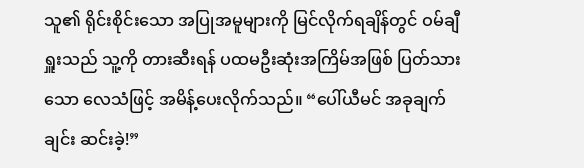သူ၏ ရိုင်းစိုင်းသော အပြုအမူများကို မြင်လိုက်ရချိန်တွင် ဝမ်ချီရှူးသည် သူ့ကို တားဆီးရန် ပထမဦးဆုံးအကြိမ်အဖြစ် ပြတ်သားသော လေသံဖြင့် အမိန့်ပေးလိုက်သည်။ “ပေါ်ယီမင် အခုချက်ချင်း ဆင်းခဲ့!”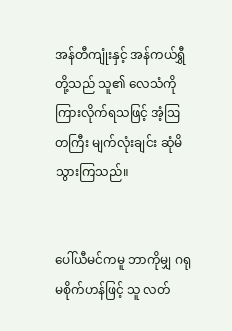အန်တီကျုံးနှင့် အန်ကယ်ရွှီတို့သည် သူ၏ လေသံကို ကြားလိုက်ရသဖြင့် အံ့ဩတကြီး မျက်လုံးချင်း ဆုံမိသွားကြသည်။


ပေါ်ယီမင်ကမူ ဘာကိုမျှ ဂရုမစိုက်ဟန်ဖြင့် သူ လတ်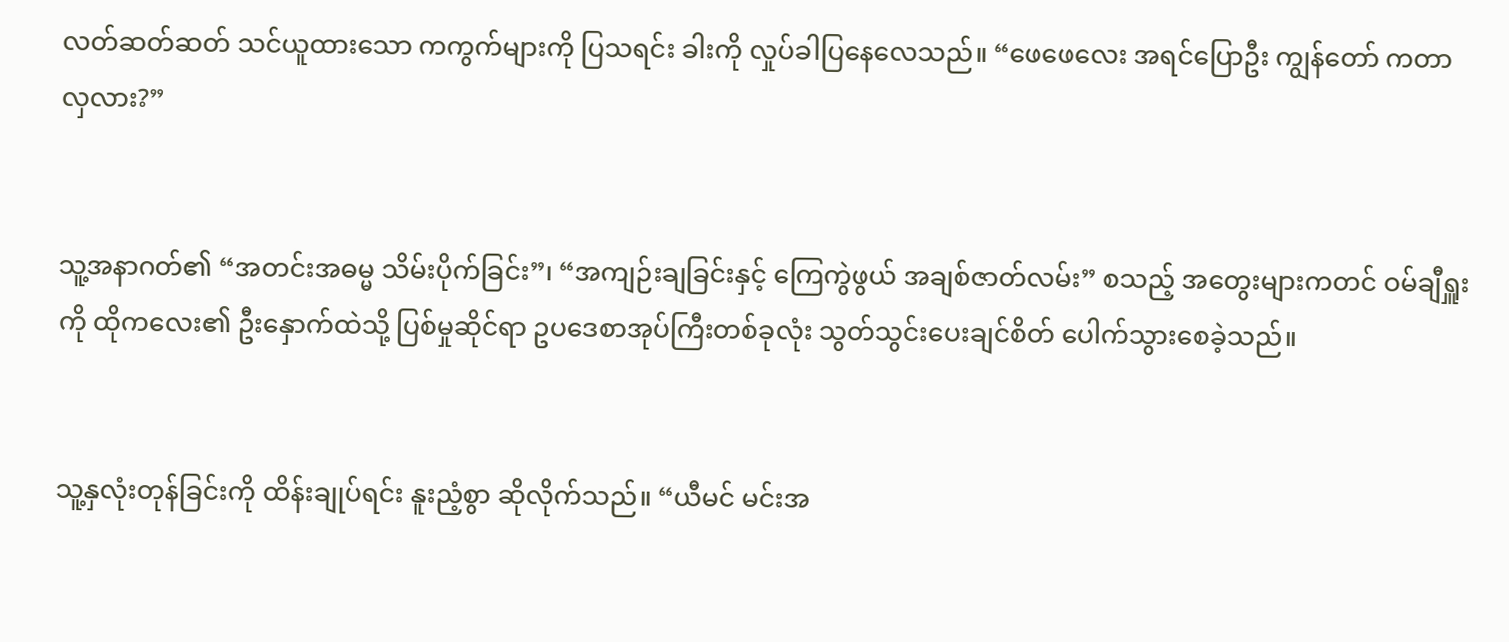လတ်ဆတ်ဆတ် သင်ယူထားသော ကကွက်များကို ပြသရင်း ခါးကို လှုပ်ခါပြနေလေသည်။ “ဖေဖေလေး အရင်ပြောဦး ကျွန်တော် ကတာ လှလား?”


သူ့အနာဂတ်၏ “အတင်းအဓမ္မ သိမ်းပိုက်ခြင်း”၊ “အကျဉ်းချခြင်းနှင့် ကြေကွဲဖွယ် အချစ်ဇာတ်လမ်း” စသည့် အတွေးများကတင် ဝမ်ချီရှူးကို ထိုကလေး၏ ဦးနှောက်ထဲသို့ ပြစ်မှုဆိုင်ရာ ဥပဒေစာအုပ်ကြီးတစ်ခုလုံး သွတ်သွင်းပေးချင်စိတ် ပေါက်သွားစေခဲ့သည်။


သူ့နှလုံးတုန်ခြင်းကို ထိန်းချုပ်ရင်း နူးညံ့စွာ ဆိုလိုက်သည်။ “ယီမင် မင်းအ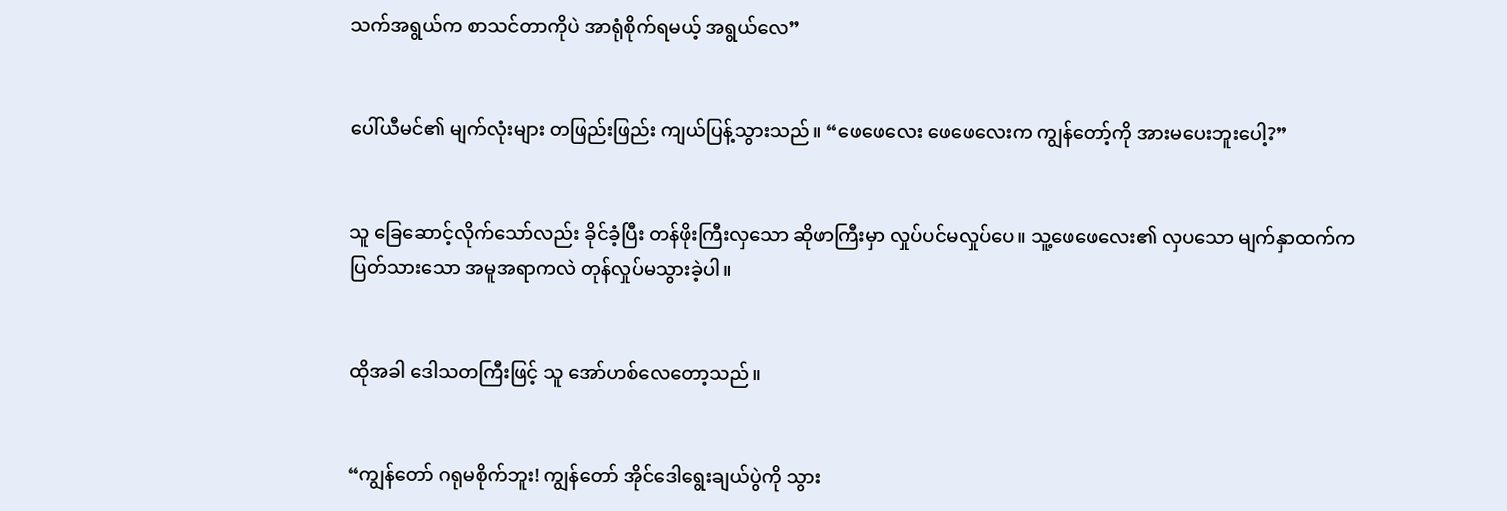သက်အရွယ်က စာသင်တာကိုပဲ အာရုံစိုက်ရမယ့် အရွယ်လေ”


ပေါ်ယီမင်၏ မျက်လုံးများ တဖြည်းဖြည်း ကျယ်ပြန့်သွားသည်။ “ဖေဖေလေး ဖေဖေလေးက ကျွန်တော့်ကို အားမပေးဘူးပေါ့?”


သူ ခြေဆောင့်လိုက်သော်လည်း ခိုင်ခံ့ပြီး တန်ဖိုးကြီးလှသော ဆိုဖာကြီးမှာ လှုပ်ပင်မလှုပ်ပေ။ သူ့ဖေဖေလေး၏ လှပသော မျက်နှာထက်က ပြတ်သားသော အမူအရာကလဲ တုန်လှုပ်မသွားခဲ့ပါ။


ထိုအခါ ဒေါသတကြီးဖြင့် သူ အော်ဟစ်လေတော့သည်။


“ကျွန်တော် ဂရုမစိုက်ဘူး! ကျွန်တော် အိုင်ဒေါရွေးချယ်ပွဲကို သွား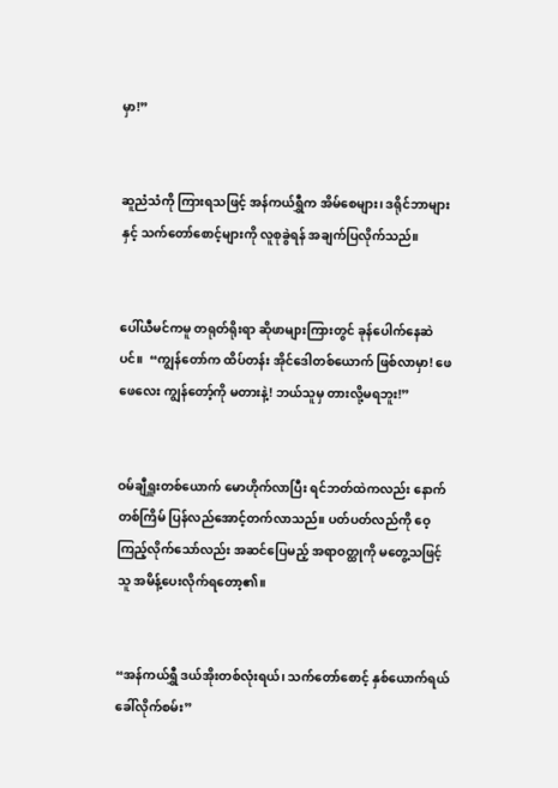မှာ!”


ဆူညံသံကို ကြားရသဖြင့် အန်ကယ်ရွှီက အိမ်စေများ၊ ဒရိုင်ဘာများနှင့် သက်တော်စောင့်များကို လူစုခွဲရန် အချက်ပြလိုက်သည်။


ပေါ်ယီမင်ကမူ တရုတ်ရိုးရာ ဆိုဖာများကြားတွင် ခုန်ပေါက်နေဆဲပင်။  “ကျွန်တော်က ထိပ်တန်း အိုင်ဒေါတစ်ယောက် ဖြစ်လာမှာ! ဖေဖေလေး ကျွန်တော့်ကို မတားနဲ့! ဘယ်သူမှ တားလို့မရဘူး!”


ဝမ်ချီရှူးတစ်ယောက် မောဟိုက်လာပြီး ရင်ဘတ်ထဲကလည်း နောက်တစ်ကြိမ် ပြန်လည်အောင့်တက်လာသည်။ ပတ်ပတ်လည်ကို ဝေ့ကြည့်လိုက်သော်လည်း အဆင်ပြေမည့် အရာဝတ္ထုကို မတွေ့သဖြင့် သူ အမိန့်ပေးလိုက်ရတော့၏။


“အန်ကယ်ရွှီ ဒယ်အိုးတစ်လုံးရယ်၊ သက်တော်စောင့် နှစ်ယောက်ရယ် ခေါ်လိုက်စမ်း”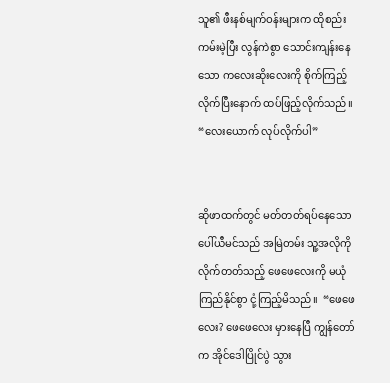သူ၏ ဖီးနစ်မျက်ဝန်းများက ထိုစည်းကမ်းမဲ့ပြီး လွန်ကဲစွာ သောင်းကျန်းနေသော ကလေးဆိုးလေးကို စိုက်ကြည့်လိုက်ပြီးနောက် ထပ်ဖြည့်လိုက်သည်။ “လေးယောက် လုပ်လိုက်ပါ”


ဆိုဖာထက်တွင် မတ်တတ်ရပ်နေသော ပေါ်ယီမင်သည် အမြဲတမ်း သူ့အလိုကို လိုက်တတ်သည့် ဖေဖေလေးကို မယုံကြည်နိုင်စွာ ငုံ့ကြည့်မိသည်။  “ဖေဖေလေး? ဖေဖေလေး မှားနေပြီ ကျွန်တော်က အိုင်ဒေါပြိုင်ပွဲ သွား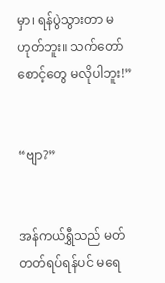မှာ၊ ရန်ပွဲသွားတာ မဟုတ်ဘူး။ သက်တော်စောင့်တွေ မလိုပါဘူး!”


“ဗျာ?”


အန်ကယ်ရွှီသည် မတ်တတ်ရပ်ရန်ပင် မရေ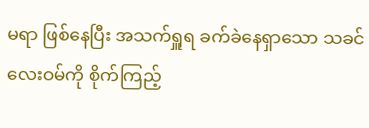မရာ ဖြစ်နေပြီး အသက်ရှူရ ခက်ခဲနေရှာသော သခင်လေးဝမ်ကို စိုက်ကြည့်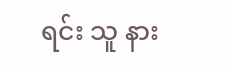ရင်း သူ နား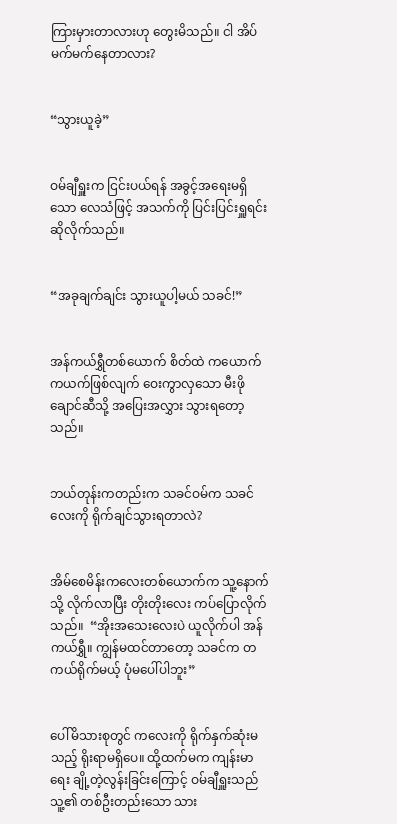ကြားမှားတာလားဟု တွေးမိသည်။ ငါ အိပ်မက်မက်နေတာလား?


“သွားယူခဲ့”


ဝမ်ချီရှူးက ငြင်းပယ်ရန် အခွင့်အရေးမရှိသော လေသံဖြင့် အသက်ကို ပြင်းပြင်းရှူရင်း ဆိုလိုက်သည်။


“အခုချက်ချင်း သွားယူပါ့မယ် သခင်!”


အန်ကယ်ရွှီတစ်ယောက် စိတ်ထဲ ကယောက်ကယက်ဖြစ်လျက် ဝေးကွာလှသော မီးဖိုချောင်ဆီသို့ အပြေးအလွှား သွားရတော့သည်။


ဘယ်တုန်းကတည်းက သခင်ဝမ်က သခင်လေးကို ရိုက်ချင်သွားရတာလဲ?


အိမ်စေမိန်းကလေးတစ်ယောက်က သူ့နောက်သို့ လိုက်လာပြီး တိုးတိုးလေး ကပ်ပြောလိုက်သည်။  “အိုးအသေးလေးပဲ ယူလိုက်ပါ အန်ကယ်ရွှီ။ ကျွန်မထင်တာတော့ သခင်က တကယ်ရိုက်မယ့် ပုံမပေါ်ပါဘူး”


ပေါ်မိသားစုတွင် ကလေးကို ရိုက်နှက်ဆုံးမသည့် ရိုးရာမရှိပေ။ ထို့ထက်မက ကျန်းမာရေး ချို့တဲ့လွန်းခြင်းကြောင့် ဝမ်ချီရှူးသည် သူ့၏ တစ်ဦးတည်းသော သား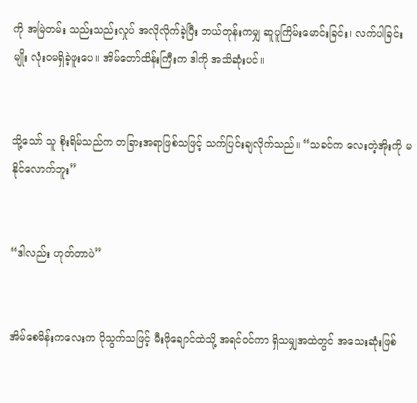ကို အမြဲတမ်း သည်းသည်းလှုပ် အလိုလိုက်ခဲ့ပြီး ဘယ်တုန်းကမျှ ဆူပူကြိမ်းမောင်းခြင်း၊ လက်ပါခြင်းမျိုး လုံးဝမရှိခဲ့ဖူးပေ။ အိမ်တော်ထိန်းကြီးက ဒါကို အသိဆုံးပင်။


သို့သော် သူ စိုးရိမ်သည်က တခြားအရာဖြစ်သဖြင့် သက်ပြင်းချလိုက်သည်။ “သခင်က လေးတဲ့အိုးကို မနိုင်လောက်ဘူး”


“ဒါလည်း ဟုတ်တာပဲ”


အိမ်စေမိန်းကလေးက ပိုသွက်သဖြင့် မီးဖိုချောင်ထဲသို့ အရင်ဝင်ကာ ရှိသမျှအထဲတွင် အသေးဆုံးဖြစ်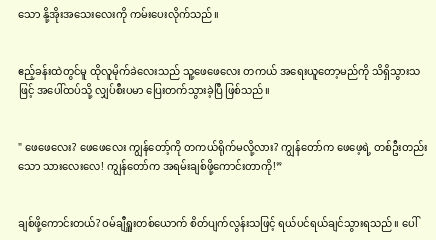သော နို့အိုးအသေးလေးကို ကမ်းပေးလိုက်သည်။


ဧည့်ခန်းထဲတွင်မူ ထိုလူမိုက်ခဲလေးသည် သူ့ဖေဖေလေး တကယ် အရေးယူတော့မည်ကို သိရှိသွားသဖြင့် အပေါ်ထပ်သို့ လျှပ်စီးပမာ ပြေးတက်သွားခဲ့ပြီ ဖြစ်သည်။


" ဖေဖေလေး? ဖေဖေလေး ကျွန်တော့်ကို တကယ်ရိုက်မလို့လား? ကျွန်တော်က ဖေဖေ့ရဲ့ တစ်ဦးတည်းသော သားလေးလေ! ကျွန်တော်က အရမ်းချစ်ဖို့ကောင်းတာကို!”


ချစ်ဖို့ကောင်းတယ်? ဝမ်ချီရှူးတစ်ယောက် စိတ်ပျက်လွန်းသဖြင့် ရယ်ပင်ရယ်ချင်သွားရသည်။ ပေါ်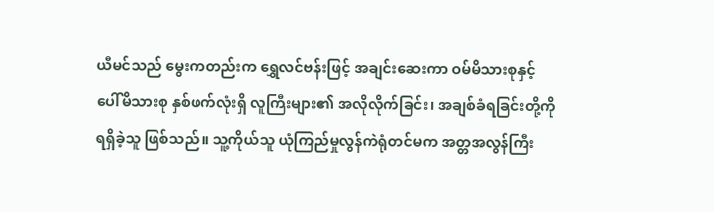ယီမင်သည် မွေးကတည်းက ရွှေလင်ဗန်းဖြင့် အချင်းဆေးကာ ဝမ်မိသားစုနှင့် ပေါ်မိသားစု နှစ်ဖက်လုံးရှိ လူကြီးများ၏ အလိုလိုက်ခြင်း၊ အချစ်ခံရခြင်းတို့ကို ရရှိခဲ့သူ ဖြစ်သည်။ သူ့ကိုယ်သူ ယုံကြည်မှုလွန်ကဲရုံတင်မက အတ္တအလွန်ကြီး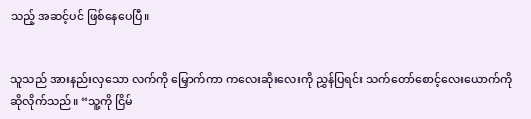သည့် အဆင့်ပင် ဖြစ်နေပေပြီ။


သူသည် အားနည်းလှသော လက်ကို မြှောက်ကာ ကလေးဆိုးလေးကို ညွှန်ပြရင်း သက်တော်စောင့်လေးယောက်ကို ဆိုလိုက်သည်။ “သူ့ကို ငြိမ်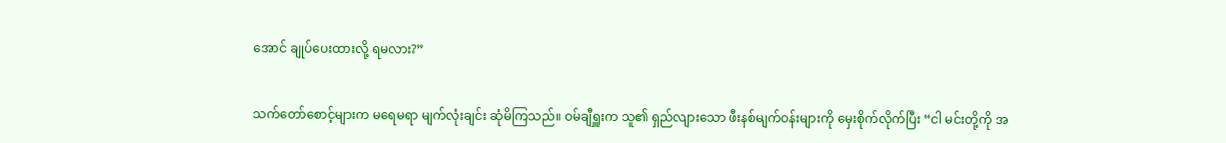အောင် ချုပ်ပေးထားလို့ ရမလား?”


သက်တော်စောင့်များက မရေမရာ မျက်လုံးချင်း ဆုံမိကြသည်။ ဝမ်ချီရှူးက သူ၏ ရှည်လျားသော ဖီးနစ်မျက်ဝန်းများကို မှေးစိုက်လိုက်ပြီး “ငါ မင်းတို့ကို အ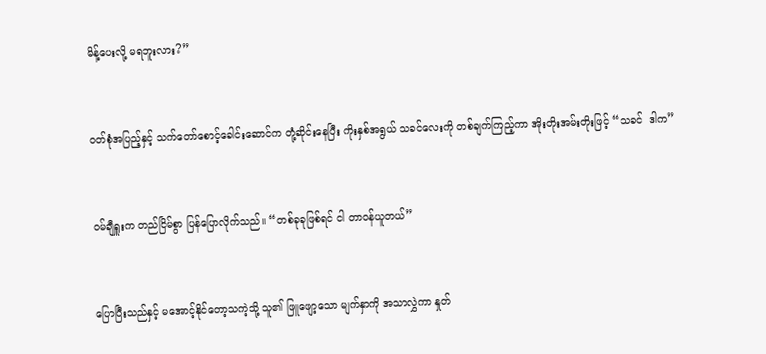မိန့်ပေးလို့ မရဘူးလား?”


ဝတ်စုံအပြည့်နှင့် သက်တော်စောင့်ခေါင်းဆောင်က တုံ့ဆိုင်းနေပြီး ကိုးနှစ်အရွယ် သခင်လေးကို တစ်ချက်ကြည့်ကာ အိုးတိုးအမ်းတိုးဖြင့် “သခင်  ဒါက”


ဝမ်ချီရှူးက တည်ငြိမ်စွာ ပြန်ပြောလိုက်သည်။ “တစ်ခုခုဖြစ်ရင် ငါ တာဝန်ယူတယ်”


ပြောပြီးသည်နှင့် မအောင့်နိုင်တော့သကဲ့သို့ သူ၏ ဖြူဖျော့သော မျက်နှာကို အသာလွှဲကာ နှုတ်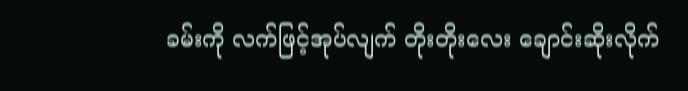ခမ်းကို လက်ဖြင့်အုပ်လျက် တိုးတိုးလေး ချောင်းဆိုးလိုက်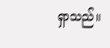ရှာသည်။